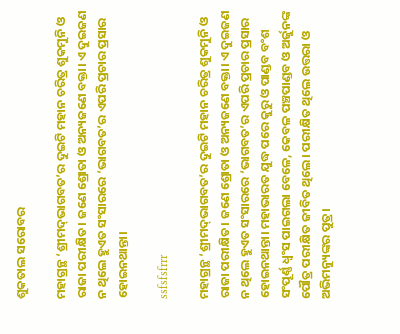ଶୁକତାଲ ସରୋବର

ମହାଗ୍ରନ୍ଥ ‘ଶ୍ରୀମଦ୍‌ଭାଗବତ’ର ଦୁଇଟି ମହାନ ଚରିତ୍ର ଶୁକମୁନି ଓ ରାଜା ପରୀକ୍ଷିତ। ଜଣେ ଶ୍ରୋତା ଓ ଅନ୍ୟଜଣେ ବକ୍ତା। ଏ ଦୁଇଜଣ ନ ଥିଲେ ହୁଏତ ସଂସାରରେ ‘ଭାଗବତ’ର ଏପରି ପ୍ରଚାର ପ୍ରସାର ହୋଇନଥାନ୍ତା।

ssfsfsfrrr

ମହାଗ୍ରନ୍ଥ ‘ଶ୍ରୀମଦ୍‌ଭାଗବତ’ର ଦୁଇଟି ମହାନ ଚରିତ୍ର ଶୁକମୁନି ଓ ରାଜା ପରୀକ୍ଷିତ। ଜଣେ ଶ୍ରୋତା ଓ ଅନ୍ୟଜଣେ ବକ୍ତା। ଏ ଦୁଇଜଣ ନ ଥିଲେ ହୁଏତ ସଂସାରରେ ‘ଭାଗବତ’ର ଏପରି ପ୍ରଚାର ପ୍ରସାର ହୋଇନଥାନ୍ତା। ମହାଭାରତ ଯୁଦ୍ଧ ପରେ କୁରୁ ଓ ପାଣ୍ଡବ ବଂଶ ସଂପୂର୍ଣ୍ଣ ଧ୍ବଂସ ପାଇଗଲା ବେଳେ, କେବଳ ପଞ୍ଚପାଣ୍ଡବ ଓ ଅର୍ଜୁନଙ୍କ ପୌତ୍ର ପରୀକ୍ଷିତ ଜୀବିତ ଥିଲେ। ପରୀକ୍ଷିତ ଥିଲେ ଉତ୍ତରା ଓ ଅଭିମନ୍ୟୁଙ୍କର ପୁତ୍ର।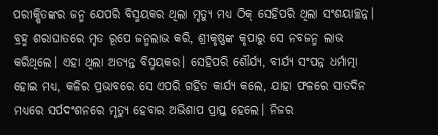ପରୀକ୍ଷିତଙ୍କର ଜନ୍ମ ଯେପରି ବିସ୍ମୟକର ଥିଲା ମୃତ୍ୟୁ ମଧ୍ୟ ଠିକ୍‌ ସେହିପରି ଥିଲା ସଂଶୟାଚ୍ଛନ୍ନ। ବ୍ରହ୍ମ ଶରାଘାତରେ ମୃତ ରୂପେ ଜନ୍ମଲାଭ କରି, ଶ୍ରୀକୃଷ୍ଣଙ୍କ କୃପାରୁ ସେ ନବଜନ୍ମ ଲାଭ କରିଥିଲେ। ଏହା ଥିଲା ଅତ୍ୟନ୍ତ ବିସ୍ମୟକର। ସେହିପରି ଶୌର୍ଯ୍ୟ, ବୀର୍ଯ୍ୟ ସଂପନ୍ନ ଧର୍ମାତ୍ମା ହୋଇ ମଧ୍ୟ, କଳିର ପ୍ରଭାବରେ ସେ ଏପରି ଗର୍ହିତ କାର୍ଯ୍ୟ କଲେ, ଯାହା ଫଳରେ ସାତଦିନ ମଧ୍ୟରେ ସର୍ପଦଂଶନରେ ମୃତ୍ୟୁ ହେବାର ଅଭିଶାପ ପ୍ରାପ୍ତ ହେଲେ। ନିଜର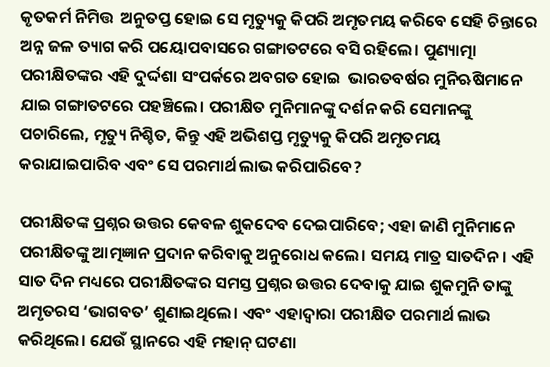କୃତକର୍ମ ନିମିତ୍ତ  ଅନୁତପ୍ତ ହୋଇ ସେ ମୃତ୍ୟୁକୁ କିପରି ଅମୃତମୟ କରିବେ ସେହି ଚିନ୍ତାରେ ଅନ୍ନ ଜଳ ତ୍ୟାଗ କରି ପୟୋପବାସରେ ଗଙ୍ଗାତଟରେ ବସି ରହିଲେ। ପୁଣ୍ୟାତ୍ମା ପରୀକ୍ଷିତଙ୍କର ଏହି ଦୁର୍ଦ୍ଦଶା ସଂପର୍କରେ ଅବଗତ ହୋଇ  ଭାରତବର୍ଷର ମୁନିଋଷିମାନେ ଯାଇ ଗଙ୍ଗାତଟରେ ପହଞ୍ଚିଲେ। ପରୀକ୍ଷିତ ମୁନିମାନଙ୍କୁ ଦର୍ଶନ କରି ସେମାନଙ୍କୁ ପଚାରିଲେ, ମୃତ୍ୟୁ ନିଶ୍ଚିତ, କିନ୍ତୁ ଏହି ଅଭିଶପ୍ତ ମୃତ୍ୟୁକୁ କିପରି ଅମୃତମୟ କରାଯାଇପାରିବ ଏବଂ ସେ ପରମାର୍ଥ ଲାଭ କରିପାରିବେ?

ପରୀକ୍ଷିତଙ୍କ ପ୍ରଶ୍ନର ଉତ୍ତର କେବଳ ଶୁକଦେବ ଦେଇପାରିବେ; ଏହା ଜାଣି ମୁନିମାନେ ପରୀକ୍ଷିତଙ୍କୁ ଆତ୍ମଜ୍ଞାନ ପ୍ରଦାନ କରିବାକୁ ଅନୁରୋଧ କଲେ। ସମୟ ମାତ୍ର ସାତଦିନ। ଏହି ସାତ ଦିନ ମଧ୍ୟରେ ପରୀକ୍ଷିତଙ୍କର ସମସ୍ତ ପ୍ରଶ୍ନର ଉତ୍ତର ଦେବାକୁ ଯାଇ ଶୁକମୁନି ତାଙ୍କୁ ଅମୃତରସ ‘ଭାଗବତ’ ଶୁଣାଇଥିଲେ। ଏବଂ ଏହାଦ୍ବାରା ପରୀକ୍ଷିତ ପରମାର୍ଥ ଲାଭ କରିଥିଲେ। ଯେଉଁ ସ୍ଥାନରେ ଏହି ମହାନ୍‌ ଘଟଣା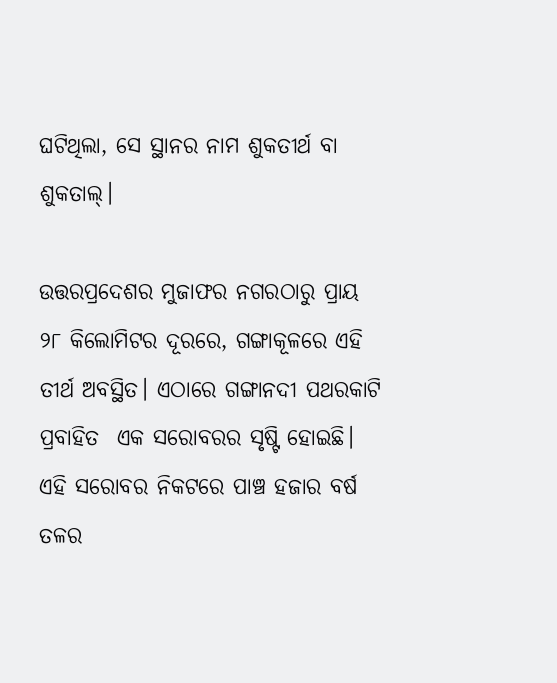ଘଟିଥିଲା, ସେ ସ୍ଥାନର ନାମ ଶୁକତୀର୍ଥ ବା ଶୁକତାଲ୍‌।

ଉତ୍ତରପ୍ରଦେଶର ମୁଜାଫର ନଗରଠାରୁ ପ୍ରାୟ ୨୮ କିଲୋମିଟର ଦୂରରେ, ଗଙ୍ଗାକୂଳରେ ଏହି ତୀର୍ଥ ଅବସ୍ଥିତ। ଏଠାରେ ଗଙ୍ଗାନଦୀ ପଥରକାଟି ପ୍ରବାହିତ  ଏକ ସରୋବରର ସୃଷ୍ଟି ହୋଇଛି। ଏହି ସରୋବର ନିକଟରେ ପାଞ୍ଚ ହଜାର ବର୍ଷ ତଳର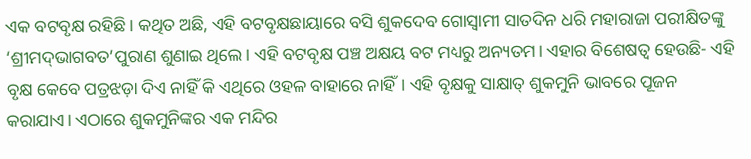ଏକ ବଟବୃକ୍ଷ ରହିଛି। କଥିତ ଅଛି, ଏହି ବଟବୃକ୍ଷଛାୟାରେ ବସି ଶୁକଦେବ ଗୋସ୍ବାମୀ ସାତଦିନ ଧରି ମହାରାଜା ପରୀକ୍ଷିତଙ୍କୁ ‘ଶ୍ରୀମଦ୍‌ଭାଗବତ’ପୁରାଣ ଶୁଣାଇ ଥିଲେ। ଏହି ବଟବୃକ୍ଷ ପଞ୍ଚ ଅକ୍ଷୟ ବଟ ମଧ୍ୟରୁ ଅନ୍ୟତମ। ଏହାର ବିଶେଷତ୍ବ ହେଉଛି- ଏହି ବୃକ୍ଷ କେବେ ପତ୍ରଝଡ଼ା ଦିଏ ନାହିଁ କି ଏଥିରେ ଓହଳ ବାହାରେ ନାହିଁ। ଏହି ବୃକ୍ଷକୁ ସାକ୍ଷାତ୍‌ ଶୁକମୁନି ଭାବରେ ପୂଜନ କରାଯାଏ। ଏଠାରେ ଶୁକମୁନିଙ୍କର ଏକ ମନ୍ଦିର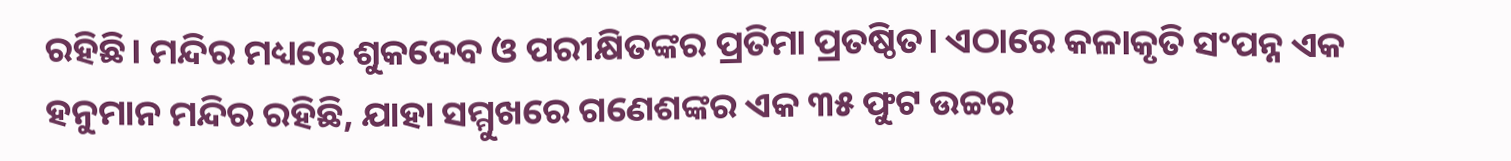ରହିଛି। ମନ୍ଦିର ମଧ୍ୟରେ ଶୁକଦେବ ଓ ପରୀକ୍ଷିତଙ୍କର ପ୍ରତିମା ପ୍ରତଷ୍ଠିତ। ଏଠାରେ କଳାକୃତି ସଂପନ୍ନ ଏକ ହନୁମାନ ମନ୍ଦିର ରହିଛି, ଯାହା ସମ୍ମୁଖରେ ଗଣେଶଙ୍କର ଏକ ୩୫ ଫୁଟ ଉଚ୍ଚର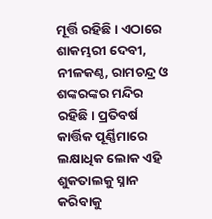ମୂର୍ତ୍ତି ରହିଛି। ଏଠାରେ ଶାକମ୍ଭରୀ ଦେବୀ, ନୀଳକଣ୍ଠ, ରାମଚନ୍ଦ୍ର ଓ ଶଙ୍କରଙ୍କର ମନ୍ଦିର ରହିଛି। ପ୍ରତିବର୍ଷ କାର୍ତ୍ତିକ ପୂର୍ଣ୍ଣିମାରେ ଲକ୍ଷାଧିକ ଲୋକ ଏହି ଶୁକତାଲକୁ ସ୍ନାନ କରିବାକୁ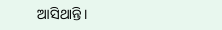ଆସିଥାନ୍ତି।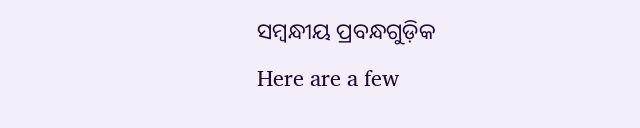ସମ୍ବନ୍ଧୀୟ ପ୍ରବନ୍ଧଗୁଡ଼ିକ
Here are a few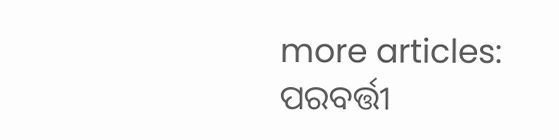more articles:
ପରବର୍ତ୍ତୀ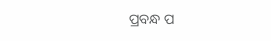ପ୍ରବନ୍ଧ ପ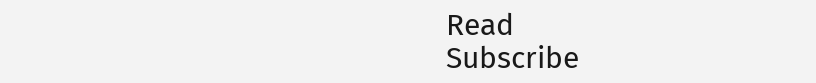Read
Subscribe